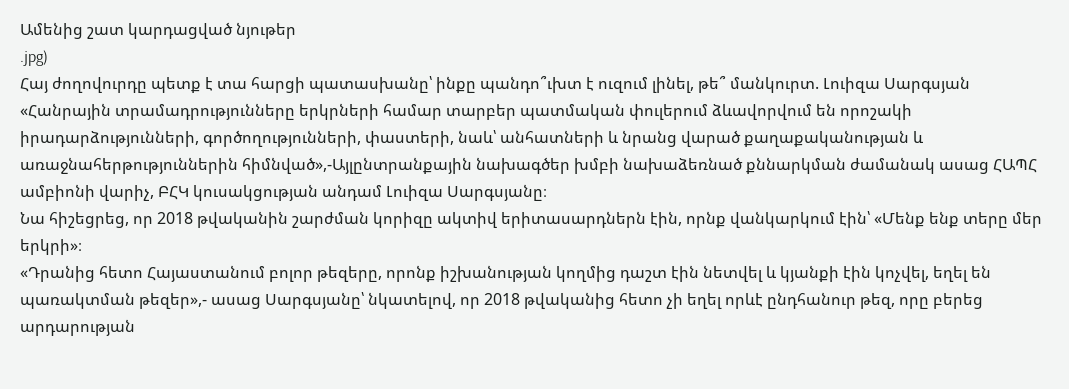Ամենից շատ կարդացված նյութեր
.jpg)
Հայ ժողովուրդը պետք է տա հարցի պատասխանը՝ ինքը պանդո՞ւխտ է ուզում լինել, թե՞ մանկուրտ. Լուիզա Սարգսյան
«Հանրային տրամադրությունները երկրների համար տարբեր պատմական փուլերում ձևավորվում են որոշակի իրադարձությունների, գործողությունների, փաստերի, նաև՝ անհատների և նրանց վարած քաղաքականության և առաջնահերթություններին հիմնված»,-Այլընտրանքային նախագծեր խմբի նախաձեռնած քննարկման ժամանակ ասաց ՀԱՊՀ ամբիոնի վարիչ, ԲՀԿ կուսակցության անդամ Լուիզա Սարգսյանը։
Նա հիշեցրեց, որ 2018 թվականին շարժման կորիզը ակտիվ երիտասարդներն էին, որնք վանկարկում էին՝ «Մենք ենք տերը մեր երկրի»։
«Դրանից հետո Հայաստանում բոլոր թեզերը, որոնք իշխանության կողմից դաշտ էին նետվել և կյանքի էին կոչվել, եղել են պառակտման թեզեր»,- ասաց Սարգսյանը՝ նկատելով, որ 2018 թվականից հետո չի եղել որևէ ընդհանուր թեզ, որը բերեց արդարության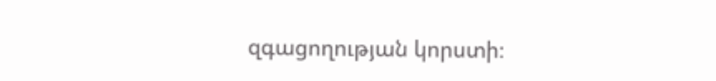զգացողության կորստի։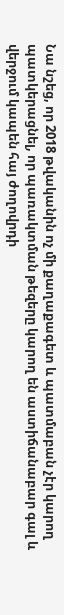Նա նշեց, որ 2018 թվականին ոչ մի քաղաքագետ և պատմաբան չէր կարող պատկերացնել, որ պառակտման թեզերը կարող են աստիճանաբար գալ և վերջում կապեն հայ ժողովրդի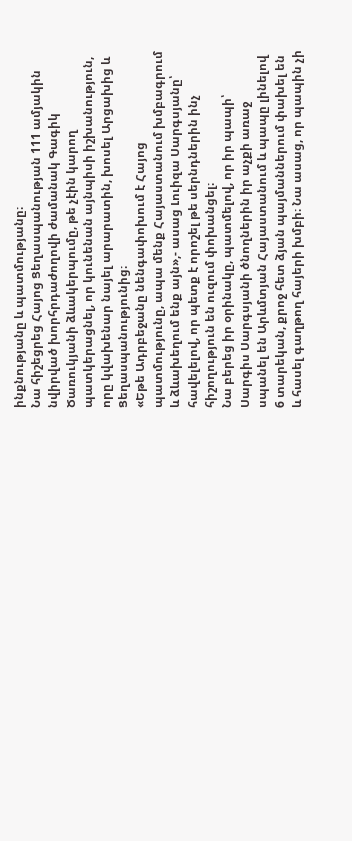ինքնությանը և պատմությանը։
Նա հիշեցրեց Հայոց Ցեղասպանության 111 ամյակին նվիրված խորհրդաժողովի ժամանակ Գագիկ Ծառուկյանի ձևակերպումը, թե չէին կարող պատկերացնել, որ կունենան այնպիսի իշխանություն, որը կվախենար նայել արարատին, խոսել Արցախից և Ցեղասպանությունից։
«Եթե Ադրբեջանը նենգափոխում է Հայոց պատմությունը, ապա մենք Հայաստանում խմբագրում և ձևախեղում ենք այն»,- ասաց Լուիզա Սարգսյանը՝ հավելելով, որ պետք է որոշել թե սերնդներին ինչ հիշողություն են ուզում փոխանցել։
Նա բերեց իր օրինակը, պատմելով, որ իր պապի՝ Սարգիս Սարգսյանի ծնողներին իր աչքի առաջ սպանել են Արևմտյան Հայաստանում և պապը լինելով 6 տարեկան, քրոջ հետ ձյան պայմաններում փախել են և հասել գաղթող հայերի խմբի։ Նա ասաց, որ պապին չի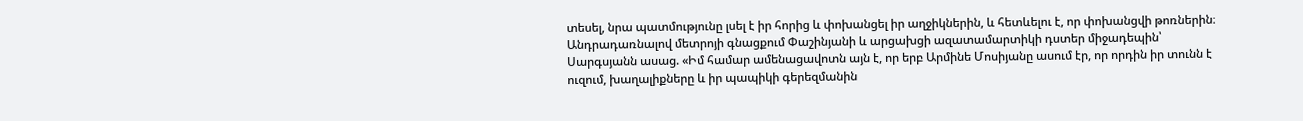տեսել, նրա պատմությունը լսել է իր հորից և փոխանցել իր աղջիկներին, և հետևելու է, որ փոխանցվի թոռներին։
Անդրադառնալով մետրոյի գնացքում Փաշինյանի և արցախցի ազատամարտիկի դստեր միջադեպին՝ Սարգսյանն ասաց. «Իմ համար ամենացավոտն այն է, որ երբ Արմինե Մոսիյանը ասում էր, որ որդին իր տունն է ուզում, խաղալիքները և իր պապիկի գերեզմանին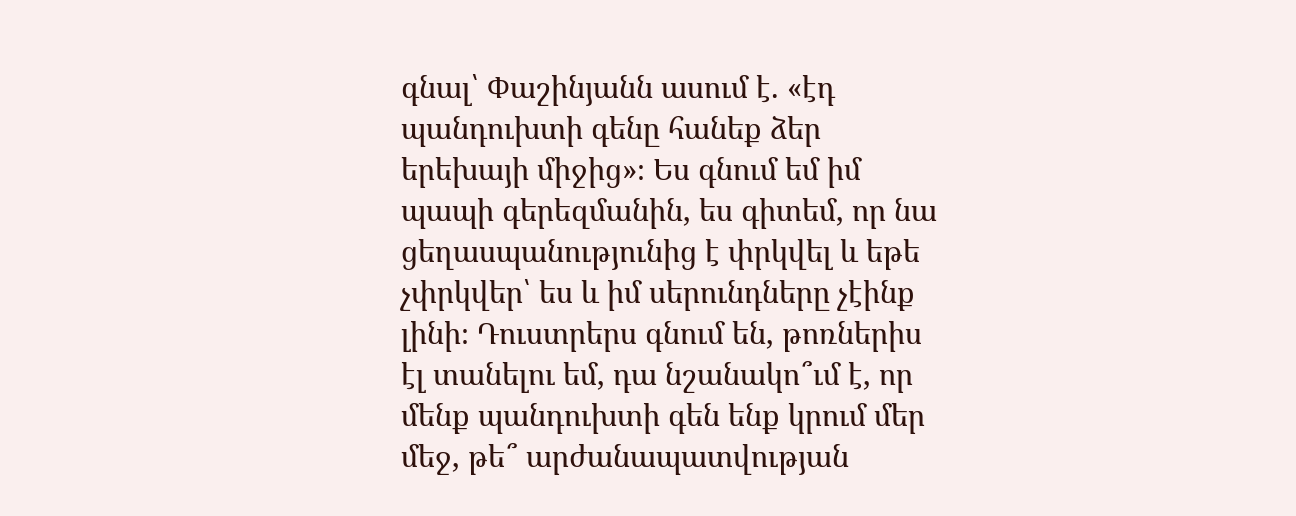գնալ՝ Փաշինյանն ասում է. «էդ պանդուխտի գենը հանեք ձեր երեխայի միջից»։ Ես գնում եմ իմ պապի գերեզմանին, ես գիտեմ, որ նա ցեղասպանությունից է փրկվել և եթե չփրկվեր՝ ես և իմ սերունդները չէինք լինի։ Դուստրերս գնում են, թոռներիս էլ տանելու եմ, դա նշանակո՞ւմ է, որ մենք պանդուխտի գեն ենք կրում մեր մեջ, թե՞ արժանապատվության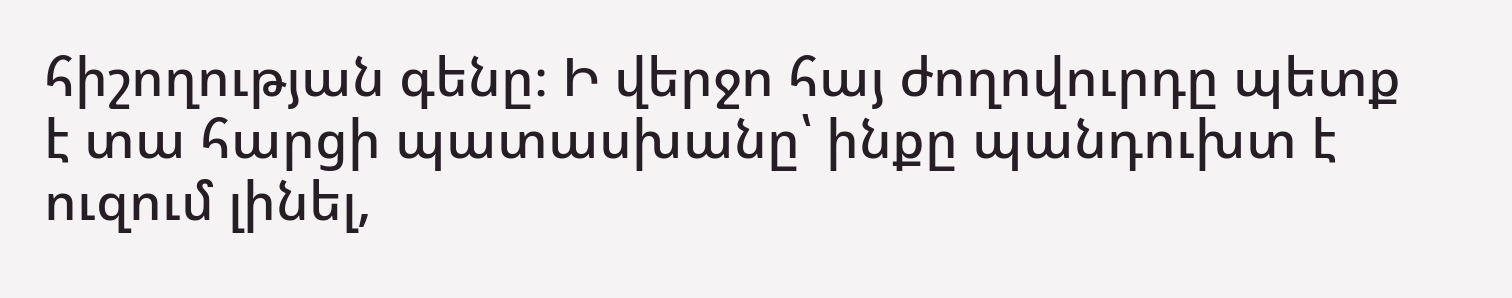հիշողության գենը։ Ի վերջո հայ ժողովուրդը պետք է տա հարցի պատասխանը՝ ինքը պանդուխտ է ուզում լինել,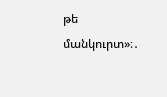թե մանկուրտ»։․